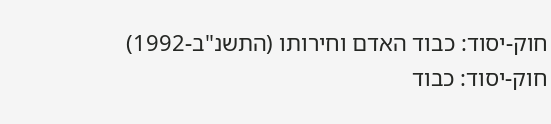חוק-יסוד: כבוד האדם וחירותו (התשנ"ב-1992)
חוק-יסוד: כבוד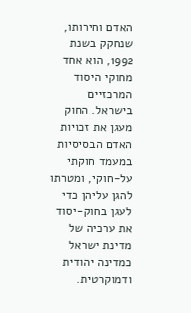האדם וחירותו, שנחקק בשנת 1992, הוא אחד מחוקי היסוד המרכזיים בישראל. החוק מעגן את זכויות האדם הבסיסיות במעמד חוקתי על-חוקי, ומטרתו להגן עליהן כדי לעגן בחוק-יסוד את ערכיה של מדינת ישראל כמדינה יהודית ודמוקרטית.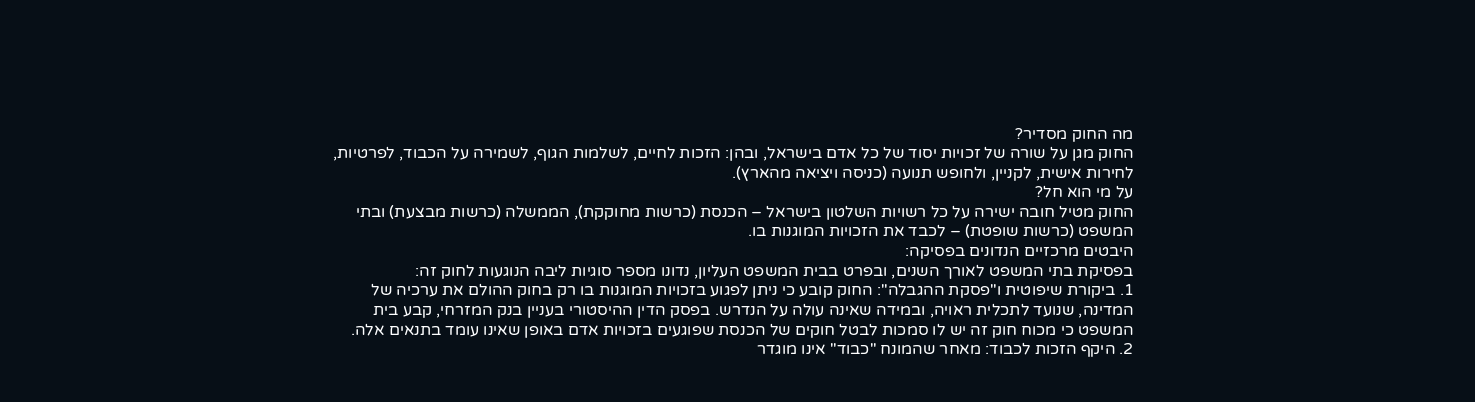מה החוק מסדיר?
החוק מגן על שורה של זכויות יסוד של כל אדם בישראל, ובהן: הזכות לחיים, לשלמות הגוף, לשמירה על הכבוד, לפרטיות, לחירות אישית, לקניין, ולחופש תנועה (כניסה ויציאה מהארץ).
על מי הוא חל?
החוק מטיל חובה ישירה על כל רשויות השלטון בישראל – הכנסת (כרשות מחוקקת), הממשלה (כרשות מבצעת) ובתי המשפט (כרשות שופטת) – לכבד את הזכויות המוגנות בו.
היבטים מרכזיים הנדונים בפסיקה:
בפסיקת בתי המשפט לאורך השנים, ובפרט בבית המשפט העליון, נדונו מספר סוגיות ליבה הנוגעות לחוק זה:
1. ביקורת שיפוטית ו"פסקת ההגבלה": החוק קובע כי ניתן לפגוע בזכויות המוגנות בו רק בחוק ההולם את ערכיה של המדינה, שנועד לתכלית ראויה, ובמידה שאינה עולה על הנדרש. בפסק הדין ההיסטורי בעניין בנק המזרחי, קבע בית המשפט כי מכוח חוק זה יש לו סמכות לבטל חוקים של הכנסת שפוגעים בזכויות אדם באופן שאינו עומד בתנאים אלה.
2. היקף הזכות לכבוד: מאחר שהמונח "כבוד" אינו מוגדר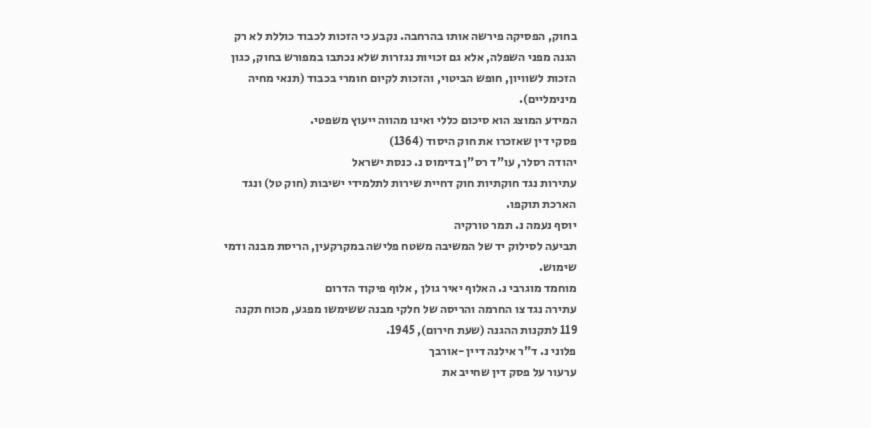בחוק, הפסיקה פירשה אותו בהרחבה. נקבע כי הזכות לכבוד כוללת לא רק הגנה מפני השפלה, אלא גם זכויות נגזרות שלא נכתבו במפורש בחוק, כגון הזכות לשוויון, חופש הביטוי, והזכות לקיום חומרי בכבוד (תנאי מחיה מינימליים).
המידע המוצג הוא סיכום כללי ואינו מהווה ייעוץ משפטי.
פסקי דין שאזכרו את חוק היסוד (1364)
יהודה רסלר, עו"ד רס"ן בדימוס נ. כנסת ישראל
עתירות נגד חוקתיות חוק דחיית שירות לתלמידי ישיבות (חוק טל) ונגד הארכת תוקפו.
יוסף נעמה נ. תמר טורקיה
תביעה לסילוק יד של המשיבה משטח פלישה במקרקעין, הריסת מבנה ודמי שימוש.
מוחמד מוגרבי נ. האלוף יאיר גולן , אלוף פיקוד הדרום
עתירה נגד צו החרמה והריסה של חלקי מבנה ששימשו מפגע, מכוח תקנה 119 לתקנות ההגנה (שעת חירום), 1945.
פלוני נ. ד"ר אילנה דיין -אורבך
ערעור על פסק דין שחייב את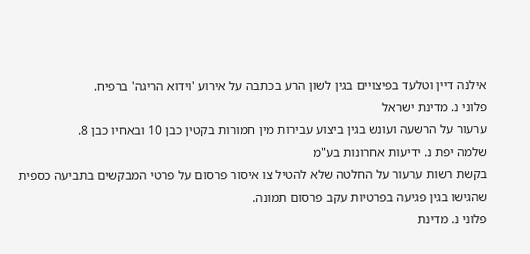אילנה דיין וטלעד בפיצויים בגין לשון הרע בכתבה על אירוע 'וידוא הריגה' ברפיח.
פלוני נ. מדינת ישראל
ערעור על הרשעה ועונש בגין ביצוע עבירות מין חמורות בקטין כבן 10 ובאחיו כבן 8.
שלמה יפת נ. ידיעות אחרונות בע"מ
בקשת רשות ערעור על החלטה שלא להטיל צו איסור פרסום על פרטי המבקשים בתביעה כספית שהגישו בגין פגיעה בפרטיות עקב פרסום תמונה.
פלוני נ. מדינת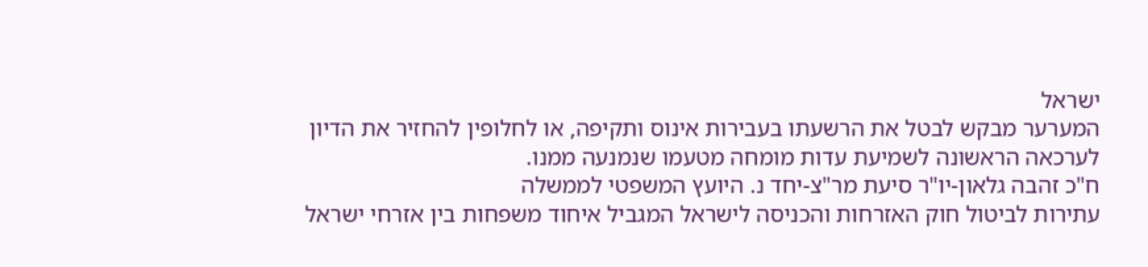ישראל
המערער מבקש לבטל את הרשעתו בעבירות אינוס ותקיפה, או לחלופין להחזיר את הדיון לערכאה הראשונה לשמיעת עדות מומחה מטעמו שנמנעה ממנו.
ח"כ זהבה גלאון-יו"ר סיעת מר"צ-יחד נ. היועץ המשפטי לממשלה
עתירות לביטול חוק האזרחות והכניסה לישראל המגביל איחוד משפחות בין אזרחי ישראל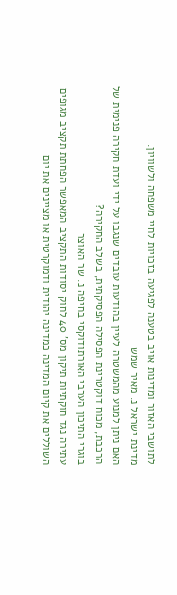לתושבי האזור ומדינות אויב בטענה לפגיעה בזכויות לחיי משפחה ולשוויון.
מדינת ישראל נ. מאיר שמש
האם ניתן למנוע מהמשטרה לעיין בהודעות עובדים שנגבו על ידי ועדת חקירה פנימית של הרכבת, מכוח דוקטרינת הפסילה הפסיקתית, בשלב החקירה?
בוגרי התיכון הערבי האורתודוקסי בחיפה נ. שר האוצר
עתירה נגד חוקתיות תיקון מס' 40 לחוק יסודות התקציב המאפשר הפחתת תקציב מגופים השוללים את קיום המדינה כמדינה יהודית ודמוקרטית או מציינים את יום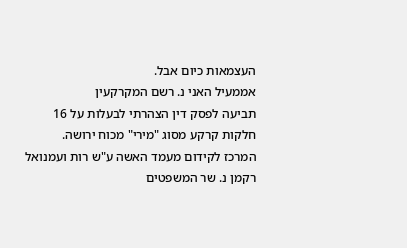העצמאות כיום אבל.
אממעיל האני נ. רשם המקרקעין
תביעה לפסק דין הצהרתי לבעלות על 16 חלקות קרקע מסוג "מירי" מכוח ירושה.
המרכז לקידום מעמד האשה ע"ש רות ועמנואל רקמן נ. שר המשפטים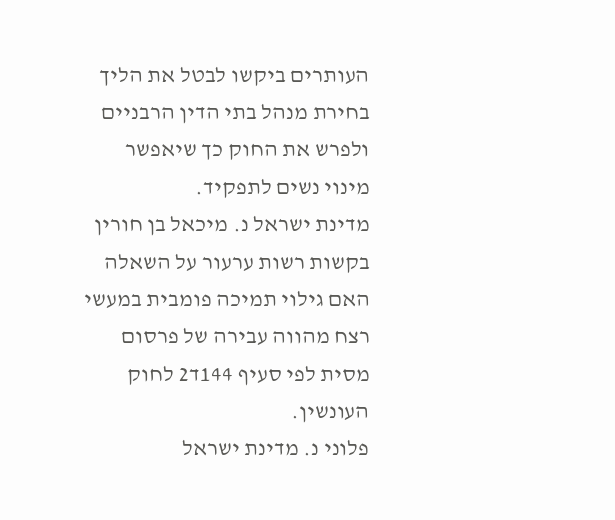העותרים ביקשו לבטל את הליך בחירת מנהל בתי הדין הרבניים ולפרש את החוק כך שיאפשר מינוי נשים לתפקיד.
מדינת ישראל נ. מיכאל בן חורין
בקשות רשות ערעור על השאלה האם גילוי תמיכה פומבית במעשי רצח מהווה עבירה של פרסום מסית לפי סעיף 144ד2 לחוק העונשין.
פלוני נ. מדינת ישראל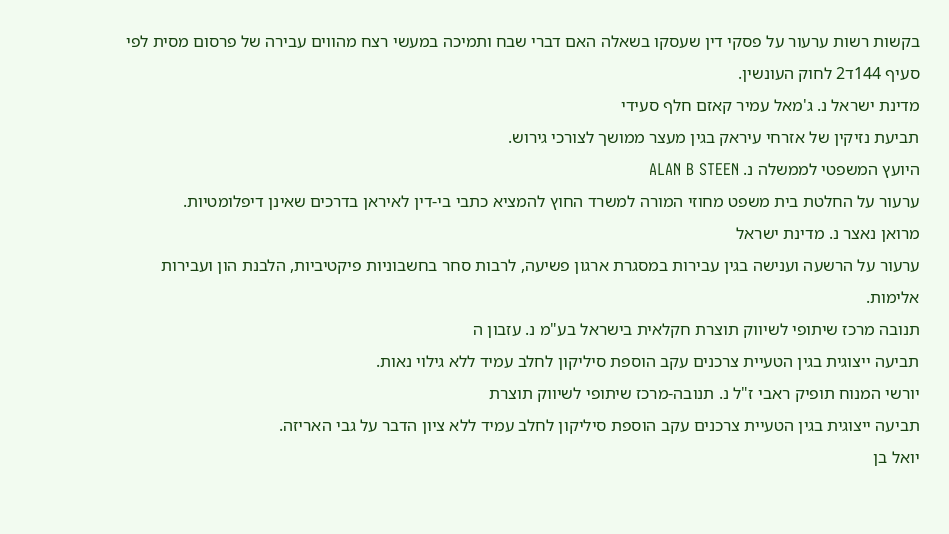בקשות רשות ערעור על פסקי דין שעסקו בשאלה האם דברי שבח ותמיכה במעשי רצח מהווים עבירה של פרסום מסית לפי סעיף 144ד2 לחוק העונשין.
מדינת ישראל נ. ג'מאל עמיר קאזם חלף סעידי
תביעת נזיקין של אזרחי עיראק בגין מעצר ממושך לצורכי גירוש.
היועץ המשפטי לממשלה נ. ALAN B STEEN
ערעור על החלטת בית משפט מחוזי המורה למשרד החוץ להמציא כתבי בי-דין לאיראן בדרכים שאינן דיפלומטיות.
מרואן נאצר נ. מדינת ישראל
ערעור על הרשעה וענישה בגין עבירות במסגרת ארגון פשיעה, לרבות סחר בחשבוניות פיקטיביות, הלבנת הון ועבירות אלימות.
תנובה מרכז שיתופי לשיווק תוצרת חקלאית בישראל בע"מ נ. עזבון ה
תביעה ייצוגית בגין הטעיית צרכנים עקב הוספת סיליקון לחלב עמיד ללא גילוי נאות.
יורשי המנוח תופיק ראבי ז"ל נ. תנובה-מרכז שיתופי לשיווק תוצרת
תביעה ייצוגית בגין הטעיית צרכנים עקב הוספת סיליקון לחלב עמיד ללא ציון הדבר על גבי האריזה.
יואל בן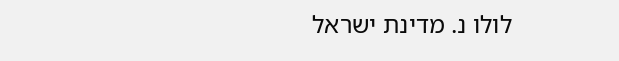לולו נ. מדינת ישראל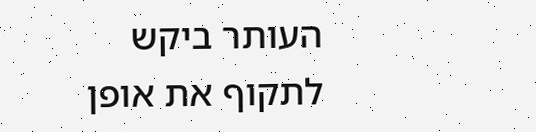העותר ביקש לתקוף את אופן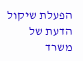הפעלת שיקול הדעת של משרד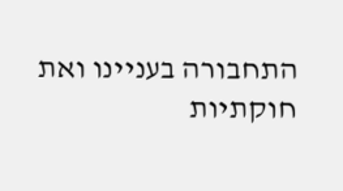התחבורה בעניינו ואת חוקתיות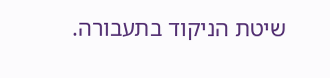שיטת הניקוד בתעבורה.